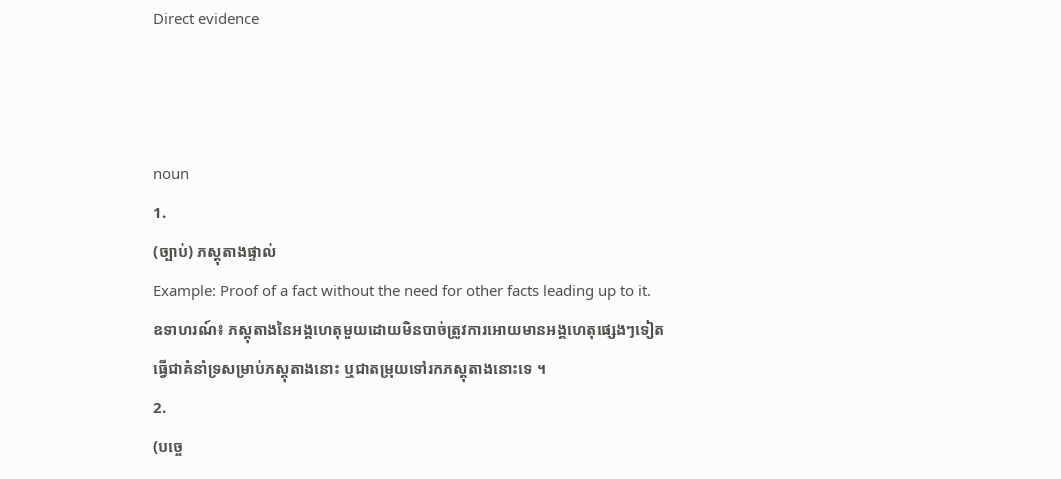Direct evidence



noun
1.
(ច្បាប់) ភស្តុតាងផ្ទាល់
Example: Proof of a fact without the need for other facts leading up to it.
ឧទាហរណ៍៖ ភស្តុតាងនៃអង្គហេតុមួយដោយមិនបាច់ត្រូវការអោយមានអង្គហេតុផ្សេងៗទៀតធ្វើជាគំនាំទ្រសម្រាប់ភស្តុតាងនោះ ឬជាតម្រុយទៅរកភស្តុតាងនោះទេ ។
2.
(បច្ចេ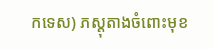កទេស) ភស្តុតាងចំពោះមុខ